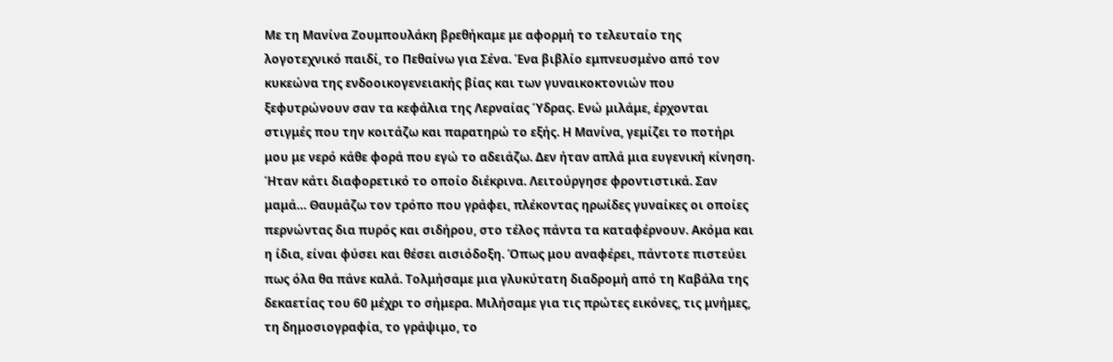Με τη Μανίνα Ζουμπουλάκη βρεθήκαμε με αφορμή το τελευταίο της λογοτεχνικό παιδί, το Πεθαίνω για Σένα. Ένα βιβλίο εμπνευσμένο από τον κυκεώνα της ενδοοικογενειακής βίας και των γυναικοκτονιών που ξεφυτρώνουν σαν τα κεφάλια της Λερναίας Ύδρας. Ενώ μιλάμε, έρχονται στιγμές που την κοιτάζω και παρατηρώ το εξής. Η Μανίνα, γεμίζει το ποτήρι μου με νερό κάθε φορά που εγώ το αδειάζω. Δεν ήταν απλά μια ευγενική κίνηση. Ήταν κάτι διαφορετικό το οποίο διέκρινα. Λειτούργησε φροντιστικά. Σαν μαμά… Θαυμάζω τον τρόπο που γράφει, πλέκοντας ηρωίδες γυναίκες οι οποίες περνώντας δια πυρός και σιδήρου, στο τέλος πάντα τα καταφέρνουν. Ακόμα και η ίδια, είναι φύσει και θέσει αισιόδοξη. Όπως μου αναφέρει, πάντοτε πιστεύει πως όλα θα πάνε καλά. Τολμήσαμε μια γλυκύτατη διαδρομή από τη Καβάλα της δεκαετίας του 60 μέχρι το σήμερα. Μιλήσαμε για τις πρώτες εικόνες, τις μνήμες, τη δημοσιογραφία, το γράψιμο, το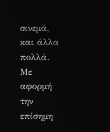σινεμά, και άλλα πολλά. Με αφορμή την επίσημη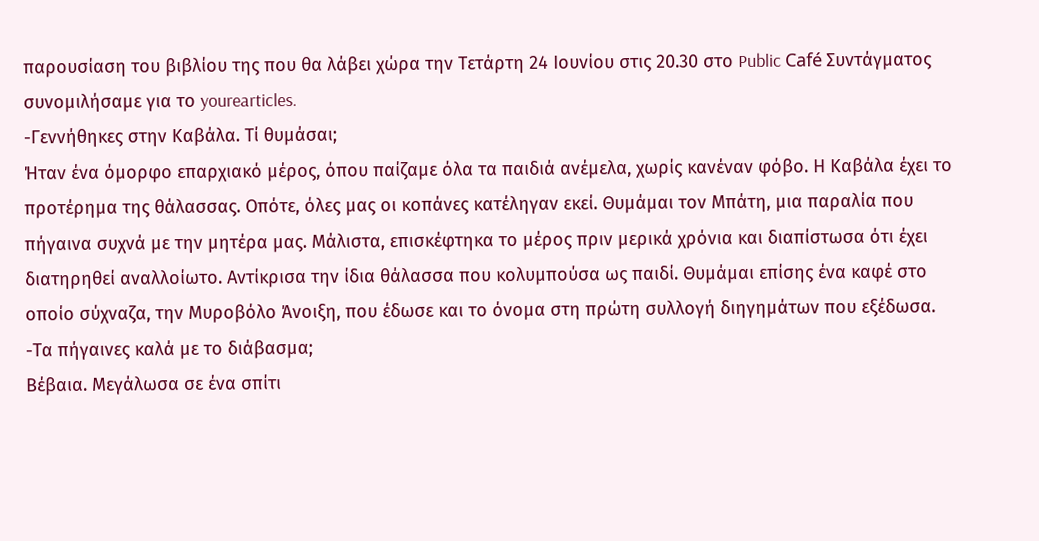παρουσίαση του βιβλίου της που θα λάβει χώρα την Τετάρτη 24 Ιουνίου στις 20.30 στο Public Café Συντάγματος συνομιλήσαμε για το yourearticles.
-Γεννήθηκες στην Καβάλα. Τί θυμάσαι;
Ήταν ένα όμορφο επαρχιακό μέρος, όπου παίζαμε όλα τα παιδιά ανέμελα, χωρίς κανέναν φόβο. Η Καβάλα έχει το προτέρημα της θάλασσας. Οπότε, όλες μας οι κοπάνες κατέληγαν εκεί. Θυμάμαι τον Μπάτη, μια παραλία που πήγαινα συχνά με την μητέρα μας. Μάλιστα, επισκέφτηκα το μέρος πριν μερικά χρόνια και διαπίστωσα ότι έχει διατηρηθεί αναλλοίωτο. Αντίκρισα την ίδια θάλασσα που κολυμπούσα ως παιδί. Θυμάμαι επίσης ένα καφέ στο οποίο σύχναζα, την Μυροβόλο Άνοιξη, που έδωσε και το όνομα στη πρώτη συλλογή διηγημάτων που εξέδωσα.
-Τα πήγαινες καλά με το διάβασμα;
Βέβαια. Μεγάλωσα σε ένα σπίτι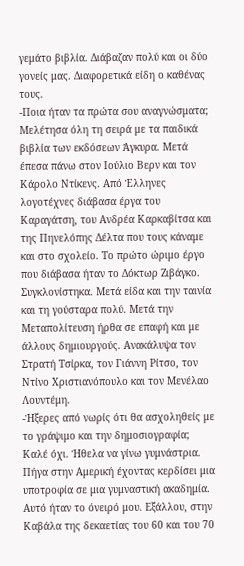γεμάτο βιβλία. Διάβαζαν πολύ και οι δύο γονείς μας. Διαφορετικά είδη ο καθένας τους.
-Ποια ήταν τα πρώτα σου αναγνώσματα;
Μελέτησα όλη τη σειρά με τα παιδικά βιβλία των εκδόσεων Άγκυρα. Μετά έπεσα πάνω στον Ιούλιο Βερν και τον Κάρολο Ντίκενς. Από Έλληνες λογοτέχνες διάβασα έργα του Καραγάτση, του Ανδρέα Καρκαβίτσα και της Πηνελόπης Δέλτα που τους κάναμε και στο σχολείο. Το πρώτο ώριμο έργο που διάβασα ήταν το Δόκτωρ Ζιβάγκο. Συγκλονίστηκα. Μετά είδα και την ταινία και τη γούσταρα πολύ. Μετά την Μεταπολίτευση ήρθα σε επαφή και με άλλους δημιουργούς. Ανακάλυψα τον Στρατή Τσίρκα, τον Γιάννη Ρίτσο, τον Ντίνο Χριστιανόπουλο και τον Μενέλαο Λουντέμη.
-Ήξερες από νωρίς ότι θα ασχοληθείς με το γράψιμο και την δημοσιογραφία;
Καλέ όχι. Ήθελα να γίνω γυμνάστρια. Πήγα στην Αμερική έχοντας κερδίσει μια υποτροφία σε μια γυμναστική ακαδημία. Αυτό ήταν το όνειρό μου. Εξάλλου, στην Καβάλα της δεκαετίας του 60 και του 70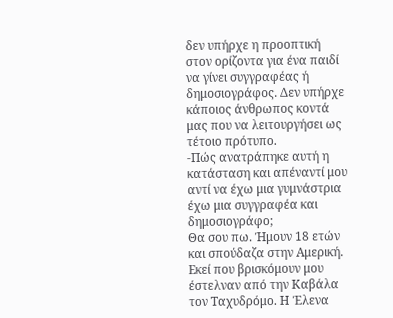δεν υπήρχε η προοπτική στον ορίζοντα για ένα παιδί να γίνει συγγραφέας ή δημοσιογράφος. Δεν υπήρχε κάποιος άνθρωπος κοντά μας που να λειτουργήσει ως τέτοιο πρότυπο.
-Πώς ανατράπηκε αυτή η κατάσταση και απέναντί μου αντί να έχω μια γυμνάστρια έχω μια συγγραφέα και δημοσιογράφο;
Θα σου πω. Ήμουν 18 ετών και σπούδαζα στην Αμερική. Εκεί που βρισκόμουν μου έστελναν από την Καβάλα τον Ταχυδρόμο. Η Έλενα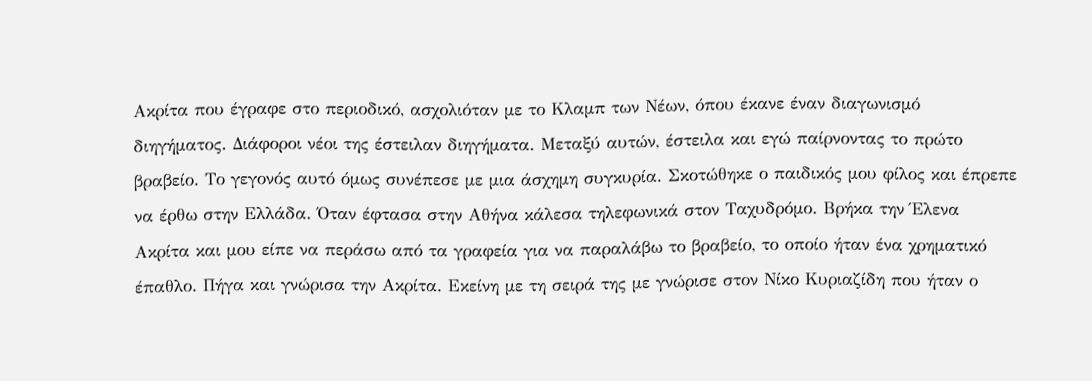Ακρίτα που έγραφε στο περιοδικό, ασχολιόταν με το Κλαμπ των Νέων, όπου έκανε έναν διαγωνισμό διηγήματος. Διάφοροι νέοι της έστειλαν διηγήματα. Μεταξύ αυτών, έστειλα και εγώ παίρνοντας το πρώτο βραβείο. Το γεγονός αυτό όμως συνέπεσε με μια άσχημη συγκυρία. Σκοτώθηκε ο παιδικός μου φίλος και έπρεπε να έρθω στην Ελλάδα. Όταν έφτασα στην Αθήνα κάλεσα τηλεφωνικά στον Ταχυδρόμο. Βρήκα την Έλενα Ακρίτα και μου είπε να περάσω από τα γραφεία για να παραλάβω το βραβείο, το οποίο ήταν ένα χρηματικό έπαθλο. Πήγα και γνώρισα την Ακρίτα. Εκείνη με τη σειρά της με γνώρισε στον Νίκο Κυριαζίδη που ήταν ο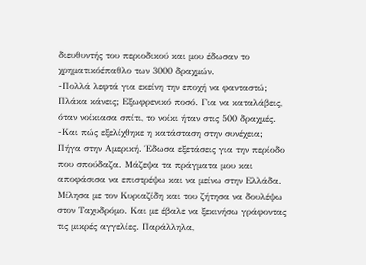διευθυντής του περιοδικού και μου έδωσαν το χρηματικόέπαθλο των 3000 δραχμών.
-Πολλά λεφτά για εκείνη την εποχή να φανταστώ;
Πλάκα κάνεις; Εξωφρενικό ποσό. Για να καταλάβεις, όταν νοίκιασα σπίτι, το νοίκι ήταν στις 500 δραχμές.
-Και πώς εξελίχθηκε η κατάσταση στην συνέχεια;
Πήγα στην Αμερική. Έδωσα εξετάσεις για την περίοδο που σπούδαζα. Μάζεψα τα πράγματα μου και αποφάσισα να επιστρέψω και να μείνω στην Ελλάδα. Μίλησα με τον Κυριαζίδη και του ζήτησα να δουλέψω στον Ταχυδρόμο. Και με έβαλε να ξεκινήσω γράφοντας τις μικρές αγγελίες. Παράλληλα,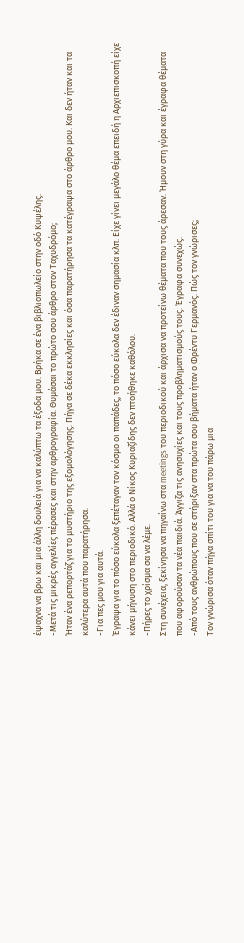έψαχνα να βρω και μια άλλη δουλειά για να καλύπτω τα έξοδα μου. Βρήκα σε ένα βιβλιοπωλείο στην οδό Κυψέλης.
-Μετά τις μικρές αγγελίες πέρασες και στην αρθρογραφία. Θυμάσαι το πρώτο σου άρθρο στον Ταχυδρόμο;
Ήταν ένα ρεπορτάζ για το μυστήριο της εξομολόγησης. Πήγα σε δέκα εκκλησίες και όσα παρατήρησα τα κατέγραψα στο άρθρο μου. Και δεν ήταν και τα καλύτερα αυτά που παρατήρησα.
-Για πες μου για αυτά.
Έγραψα για το πόσο εύκολα ξεπέταγαν τον κόσμο οι παπάδες, το πόσο εύκολα δεν έδιναν σημασία κλπ. Είχε γίνει μεγάλο θέμα επειδή η Αρχιεπισκοπή είχε κάνει μήνυση στο περιοδικό. Αλλά ο Νίκος Κυριαζίδης δεν πτοήθηκε καθόλου.
-Πήρες το χρίσμα σα να λέμε.
Στη συνέχεια, ξεκίνησα να πηγαίνω στα meetings του περιοδικού και άρχισα να προτείνω θέματα που τους άρεσαν. Ήμουν στη γύρα και έγραφα θέματα που αφορούσαν τα νέα παιδιά. Άγγιζα τις ανησυχίες και τους προβληματισμούς τους. Έγραφα συνεχώς.
-Από τους ανθρώπους που σε στήριξαν στα πρώτα σου βήματα ήταν ο Φρέντυ Γερμανός. Πώς τον γνώρισες;
Τον γνώρισα όταν πήγα σπίτι του για να του πάρω μια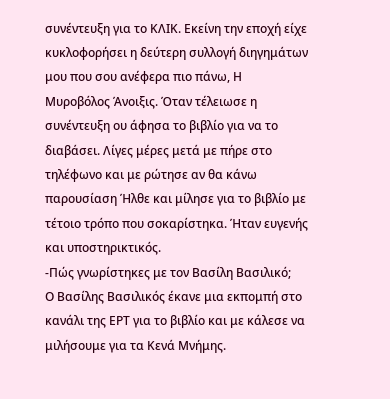συνέντευξη για το ΚΛΙΚ. Εκείνη την εποχή είχε κυκλοφορήσει η δεύτερη συλλογή διηγημάτων μου που σου ανέφερα πιο πάνω, Η Μυροβόλος Άνοιξις. Όταν τέλειωσε η συνέντευξη ου άφησα το βιβλίο για να το διαβάσει. Λίγες μέρες μετά με πήρε στο τηλέφωνο και με ρώτησε αν θα κάνω παρουσίαση Ήλθε και μίλησε για το βιβλίο με τέτοιο τρόπο που σοκαρίστηκα. Ήταν ευγενής και υποστηρικτικός.
-Πώς γνωρίστηκες με τον Βασίλη Βασιλικό;
Ο Βασίλης Βασιλικός έκανε μια εκπομπή στο κανάλι της ΕΡΤ για το βιβλίο και με κάλεσε να μιλήσουμε για τα Κενά Μνήμης.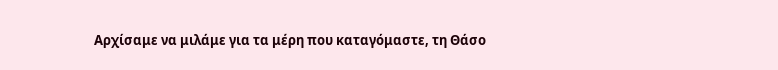Αρχίσαμε να μιλάμε για τα μέρη που καταγόμαστε, τη Θάσο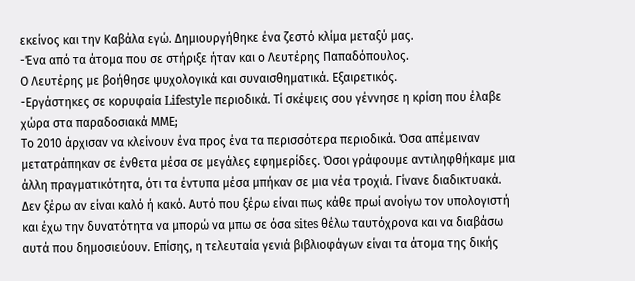εκείνος και την Καβάλα εγώ. Δημιουργήθηκε ένα ζεστό κλίμα μεταξύ μας.
-Ένα από τα άτομα που σε στήριξε ήταν και ο Λευτέρης Παπαδόπουλος.
Ο Λευτέρης με βοήθησε ψυχολογικά και συναισθηματικά. Εξαιρετικός.
-Εργάστηκες σε κορυφαία Lifestyle περιοδικά. Τί σκέψεις σου γέννησε η κρίση που έλαβε χώρα στα παραδοσιακά ΜΜΕ;
Το 2010 άρχισαν να κλείνουν ένα προς ένα τα περισσότερα περιοδικά. Όσα απέμειναν μετατράπηκαν σε ένθετα μέσα σε μεγάλες εφημερίδες. Όσοι γράφουμε αντιληφθήκαμε μια άλλη πραγματικότητα, ότι τα έντυπα μέσα μπήκαν σε μια νέα τροχιά. Γίνανε διαδικτυακά. Δεν ξέρω αν είναι καλό ή κακό. Αυτό που ξέρω είναι πως κάθε πρωί ανοίγω τον υπολογιστή και έχω την δυνατότητα να μπορώ να μπω σε όσα sites θέλω ταυτόχρονα και να διαβάσω αυτά που δημοσιεύουν. Επίσης, η τελευταία γενιά βιβλιοφάγων είναι τα άτομα της δικής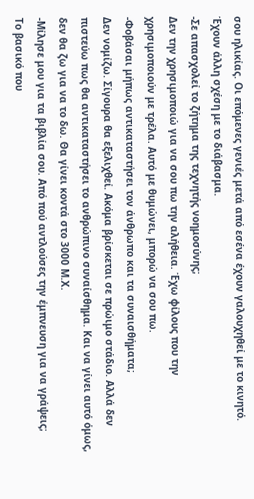σου ηλικίας. Οι επόμενες γενιές μετά από εσένα έχουν γαλουχηθεί με το κινητό. Έχουν άλλη σχέση με το διάβασμα.
-Σε απασχολεί το ζήτημα της τεχνητής νοημοσύνης;
Δεν την χρησιμοποιώ για να σου πω την αλήθεια. Έχω φίλους που την χρησιμοποιούν με τρέλα. Αυτό με θυμώνει, μπορώ να σου πω.
-Φοβάσαι μήπως αντικαταστήσει τον άνθρωπο και τα συναισθήματα;
Δεν νομίζω. Σίγουρα θα εξελιχθεί. Ακόμα βρίσκεται σε πρώιμο στάδιο. Αλλά δεν πιστεύω πως θα αντικαταστήσει το ανθρώπινο συναίσθημα. Και να γίνει αυτό όμως, δεν θα ζω για να το δω. Θα γίνει κοντά στο 3000 Μ.Χ.
-Μίλησε μου για τα βιβλία σου. Από πού αντλούσες την έμπνευση για να γράψεις;
Το βασικό που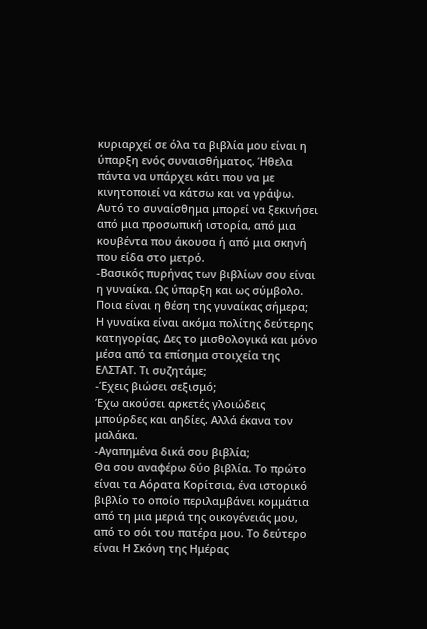κυριαρχεί σε όλα τα βιβλία μου είναι η ύπαρξη ενός συναισθήματος. Ήθελα πάντα να υπάρχει κάτι που να με κινητοποιεί να κάτσω και να γράψω. Αυτό το συναίσθημα μπορεί να ξεκινήσει από μια προσωπική ιστορία, από μια κουβέντα που άκουσα ή από μια σκηνή που είδα στο μετρό.
-Βασικός πυρήνας των βιβλίων σου είναι η γυναίκα. Ως ύπαρξη και ως σύμβολο. Ποια είναι η θέση της γυναίκας σήμερα;
Η γυναίκα είναι ακόμα πολίτης δεύτερης κατηγορίας. Δες το μισθολογικά και μόνο μέσα από τα επίσημα στοιχεία της ΕΛΣΤΑΤ. Τι συζητάμε;
-Έχεις βιώσει σεξισμό;
Έχω ακούσει αρκετές γλοιώδεις μπούρδες και αηδίες. Αλλά έκανα τον μαλάκα.
-Αγαπημένα δικά σου βιβλία;
Θα σου αναφέρω δύο βιβλία. Το πρώτο είναι τα Αόρατα Κορίτσια, ένα ιστορικό βιβλίο το οποίο περιλαμβάνει κομμάτια από τη μια μεριά της οικογένειάς μου, από το σόι του πατέρα μου. Το δεύτερο είναι Η Σκόνη της Ημέρας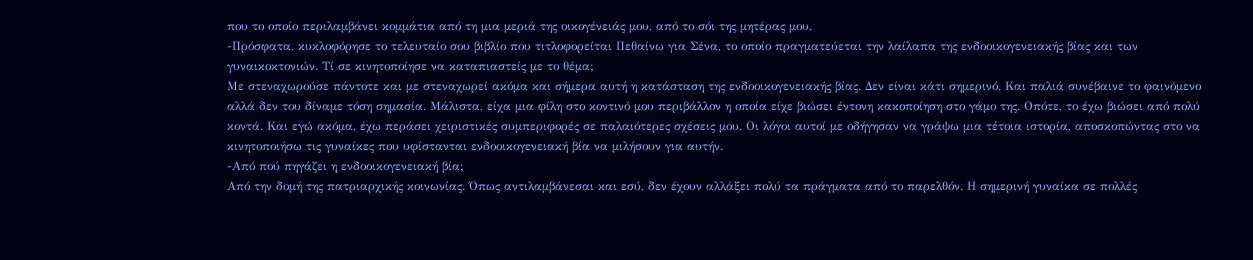που το οποίο περιλαμβάνει κομμάτια από τη μια μεριά της οικογένειάς μου, από το σόι της μητέρας μου.
-Πρόσφατα, κυκλοφόρησε το τελευταίο σου βιβλίο που τιτλοφορείται Πεθαίνω για Σένα, το οποίο πραγματεύεται την λαίλαπα της ενδοοικογενειακής βίας και των γυναικοκτονιών. Τί σε κινητοποίησε να καταπιαστείς με το θέμα;
Με στεναχωρούσε πάντοτε και με στεναχωρεί ακόμα και σήμερα αυτή η κατάσταση της ενδοοικογενειακής βίας. Δεν είναι κάτι σημερινό. Και παλιά συνέβαινε το φαινόμενο αλλά δεν του δίναμε τόση σημασία. Μάλιστα, είχα μια φίλη στο κοντινό μου περιβάλλον η οποία είχε βιώσει έντονη κακοποίηση στο γάμο της. Οπότε, το έχω βιώσει από πολύ κοντά. Και εγώ ακόμα, έχω περάσει χειριστικές συμπεριφορές σε παλαιότερες σχέσεις μου. Οι λόγοι αυτοί με οδήγησαν να γράψω μια τέτοια ιστορία, αποσκοπώντας στο να κινητοποιήσω τις γυναίκες που υφίστανται ενδοοικογενειακή βία να μιλήσουν για αυτήν.
-Από πού πηγάζει η ενδοοικογενειακή βία;
Από την δομή της πατριαρχικής κοινωνίας. Όπως αντιλαμβάνεσαι και εσύ, δεν έχουν αλλάξει πολύ τα πράγματα από το παρελθόν. Η σημερινή γυναίκα σε πολλές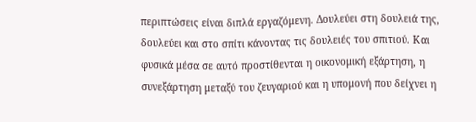περιπτώσεις είναι διπλά εργαζόμενη. Δουλεύει στη δουλειά της, δουλεύει και στο σπίτι κάνοντας τις δουλειές του σπιτιού. Και φυσικά μέσα σε αυτό προστίθενται η οικονομική εξάρτηση, η συνεξάρτηση μεταξύ του ζευγαριού και η υπομονή που δείχνει η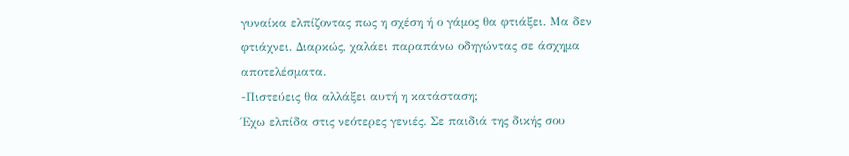γυναίκα ελπίζοντας πως η σχέση ή ο γάμος θα φτιάξει. Μα δεν φτιάχνει. Διαρκώς, χαλάει παραπάνω οδηγώντας σε άσχημα αποτελέσματα.
-Πιστεύεις θα αλλάξει αυτή η κατάσταση;
Έχω ελπίδα στις νεότερες γενιές. Σε παιδιά της δικής σου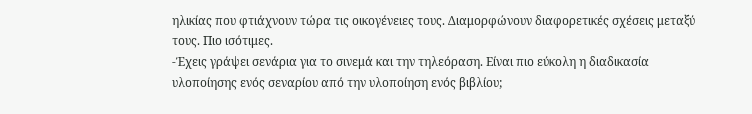ηλικίας που φτιάχνουν τώρα τις οικογένειες τους. Διαμορφώνουν διαφορετικές σχέσεις μεταξύ τους. Πιο ισότιμες.
-Έχεις γράψει σενάρια για το σινεμά και την τηλεόραση. Είναι πιο εύκολη η διαδικασία υλοποίησης ενός σεναρίου από την υλοποίηση ενός βιβλίου;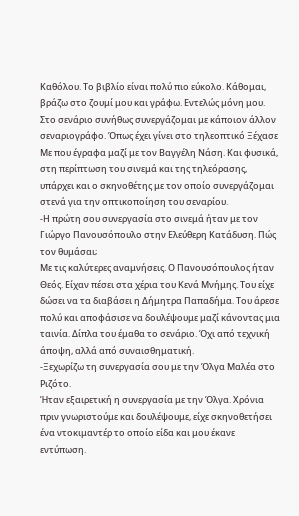Καθόλου. Το βιβλίο είναι πολύ πιο εύκολο. Κάθομαι, βράζω στο ζουμί μου και γράφω. Εντελώς μόνη μου. Στο σενάριο συνήθως συνεργάζομαι με κάποιον άλλον σεναριογράφο. Όπως έχει γίνει στο τηλεοπτικό Ξέχασε Με που έγραφα μαζί με τον Βαγγέλη Νάση. Και φυσικά, στη περίπτωση του σινεμά και της τηλεόρασης, υπάρχει και ο σκηνοθέτης με τον οποίο συνεργάζομαι στενά για την οπτικοποίηση του σεναρίου.
-Η πρώτη σου συνεργασία στο σινεμά ήταν με τον Γιώργο Πανουσόπουλο στην Ελεύθερη Κατάδυση. Πώς τον θυμάσαι;
Με τις καλύτερες αναμνήσεις. Ο Πανουσόπουλος ήταν Θεός. Είχαν πέσει στα χέρια του Κενά Μνήμης. Του είχε δώσει να τα διαβάσει η Δήμητρα Παπαδήμα. Του άρεσε πολύ και αποφάσισε να δουλέψουμε μαζί κάνοντας μια ταινία. Δίπλα του έμαθα το σενάριο. Όχι από τεχνική άποψη, αλλά από συναισθηματική.
-Ξεχωρίζω τη συνεργασία σου με την Όλγα Μαλέα στο Ριζότο.
Ήταν εξαιρετική η συνεργασία με την Όλγα. Χρόνια πριν γνωριστούμε και δουλέψουμε, είχε σκηνοθετήσει ένα ντοκιμαντέρ το οποίο είδα και μου έκανε εντύπωση.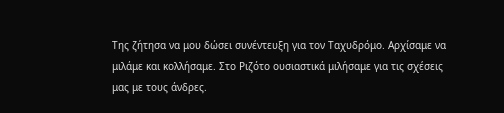Της ζήτησα να μου δώσει συνέντευξη για τον Ταχυδρόμο. Αρχίσαμε να μιλάμε και κολλήσαμε. Στο Ριζότο ουσιαστικά μιλήσαμε για τις σχέσεις μας με τους άνδρες.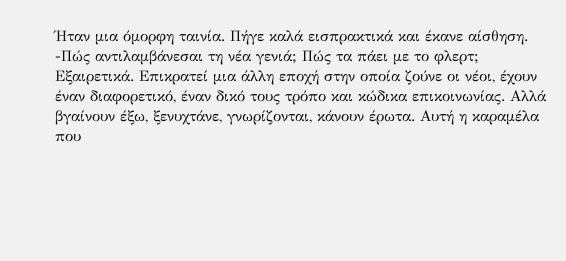Ήταν μια όμορφη ταινία. Πήγε καλά εισπρακτικά και έκανε αίσθηση.
-Πώς αντιλαμβάνεσαι τη νέα γενιά; Πώς τα πάει με το φλερτ;
Εξαιρετικά. Επικρατεί μια άλλη εποχή στην οποία ζούνε οι νέοι, έχουν έναν διαφορετικό, έναν δικό τους τρόπο και κώδικα επικοινωνίας. Αλλά βγαίνουν έξω, ξενυχτάνε, γνωρίζονται, κάνουν έρωτα. Αυτή η καραμέλα που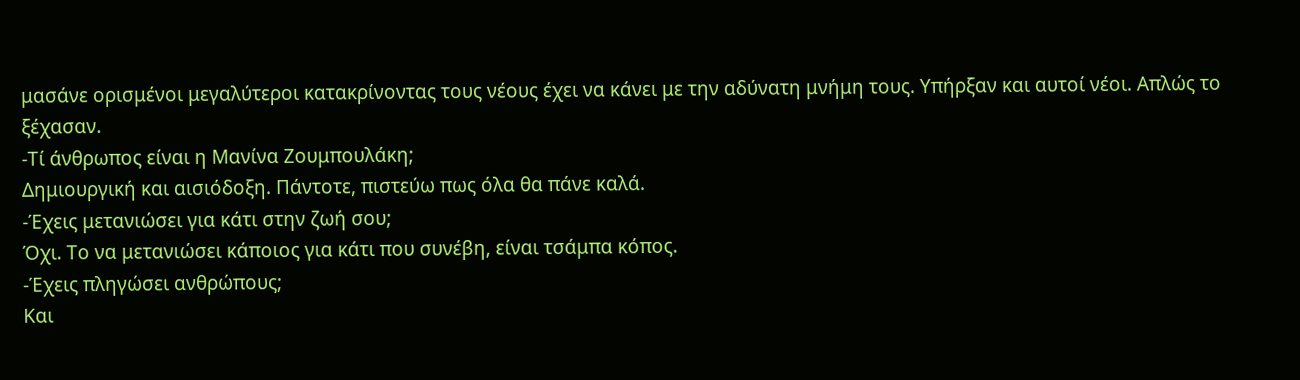μασάνε ορισμένοι μεγαλύτεροι κατακρίνοντας τους νέους έχει να κάνει με την αδύνατη μνήμη τους. Υπήρξαν και αυτοί νέοι. Απλώς το ξέχασαν.
-Τί άνθρωπος είναι η Μανίνα Ζουμπουλάκη;
Δημιουργική και αισιόδοξη. Πάντοτε, πιστεύω πως όλα θα πάνε καλά.
-Έχεις μετανιώσει για κάτι στην ζωή σου;
Όχι. Το να μετανιώσει κάποιος για κάτι που συνέβη, είναι τσάμπα κόπος.
-Έχεις πληγώσει ανθρώπους;
Και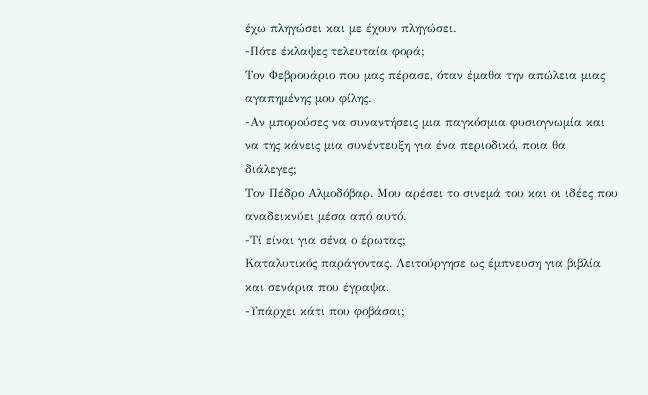έχω πληγώσει και με έχουν πληγώσει.
-Πότε έκλαψες τελευταία φορά;
Τον Φεβρουάριο που μας πέρασε, όταν έμαθα την απώλεια μιας αγαπημένης μου φίλης.
-Αν μπορούσες να συναντήσεις μια παγκόσμια φυσιογνωμία και να της κάνεις μια συνέντευξη για ένα περιοδικό, ποια θα διάλεγες;
Τον Πέδρο Αλμοδόβαρ. Μου αρέσει το σινεμά του και οι ιδέες που αναδεικνύει μέσα από αυτό.
-Τί είναι για σένα ο έρωτας;
Καταλυτικός παράγοντας. Λειτούργησε ως έμπνευση για βιβλία και σενάρια που έγραψα.
-Υπάρχει κάτι που φοβάσαι;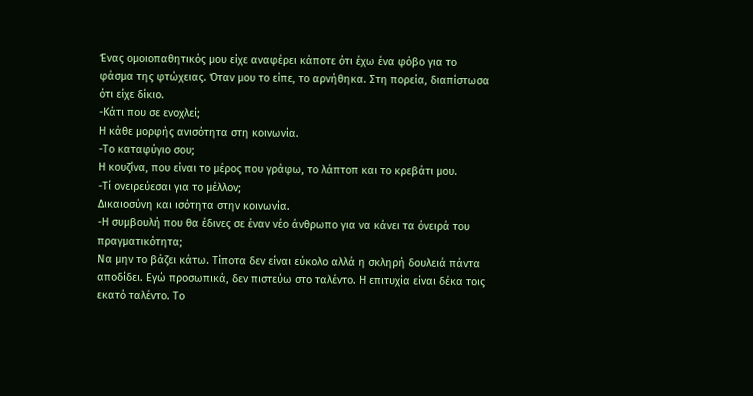Ένας ομοιοπαθητικός μου είχε αναφέρει κάποτε ότι έχω ένα φόβο για το φάσμα της φτώχειας. Όταν μου το είπε, το αρνήθηκα. Στη πορεία, διαπίστωσα ότι είχε δίκιο.
-Κάτι που σε ενοχλεί;
Η κάθε μορφής ανισότητα στη κοινωνία.
-Το καταφύγιο σου;
Η κουζίνα, που είναι το μέρος που γράφω, το λάπτοπ και το κρεβάτι μου.
-Τί ονειρεύεσαι για το μέλλον;
Δικαιοσύνη και ισότητα στην κοινωνία.
-Η συμβουλή που θα έδινες σε έναν νέο άνθρωπο για να κάνει τα όνειρά του πραγματικότητα;
Να μην το βάζει κάτω. Τίποτα δεν είναι εύκολο αλλά η σκληρή δουλειά πάντα αποδίδει. Εγώ προσωπικά, δεν πιστεύω στο ταλέντο. Η επιτυχία είναι δέκα τοις εκατό ταλέντο. Το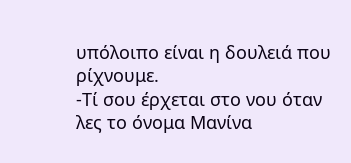υπόλοιπο είναι η δουλειά που ρίχνουμε.
-Τί σου έρχεται στο νου όταν λες το όνομα Μανίνα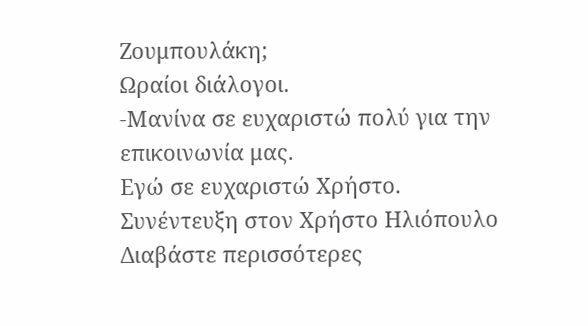Ζουμπουλάκη;
Ωραίοι διάλογοι.
-Μανίνα σε ευχαριστώ πολύ για την επικοινωνία μας.
Εγώ σε ευχαριστώ Χρήστο.
Συνέντευξη στον Χρήστο Ηλιόπουλο
Διαβάστε περισσότερες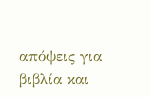απόψεις για βιβλία και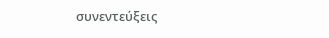συνεντεύξεις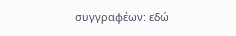συγγραφέων: εδώ